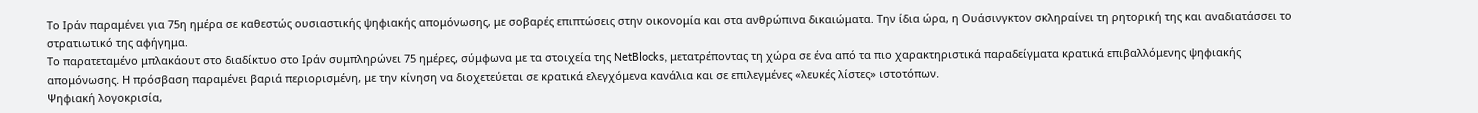Το Ιράν παραμένει για 75η ημέρα σε καθεστώς ουσιαστικής ψηφιακής απομόνωσης, με σοβαρές επιπτώσεις στην οικονομία και στα ανθρώπινα δικαιώματα. Την ίδια ώρα, η Ουάσινγκτον σκληραίνει τη ρητορική της και αναδιατάσσει το στρατιωτικό της αφήγημα.
Το παρατεταμένο μπλακάουτ στο διαδίκτυο στο Ιράν συμπληρώνει 75 ημέρες, σύμφωνα με τα στοιχεία της NetBlocks, μετατρέποντας τη χώρα σε ένα από τα πιο χαρακτηριστικά παραδείγματα κρατικά επιβαλλόμενης ψηφιακής απομόνωσης. Η πρόσβαση παραμένει βαριά περιορισμένη, με την κίνηση να διοχετεύεται σε κρατικά ελεγχόμενα κανάλια και σε επιλεγμένες «λευκές λίστες» ιστοτόπων.
Ψηφιακή λογοκρισία,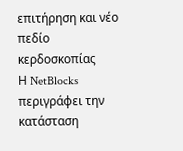επιτήρηση και νέο πεδίο κερδοσκοπίας
Η NetBlocks περιγράφει την κατάσταση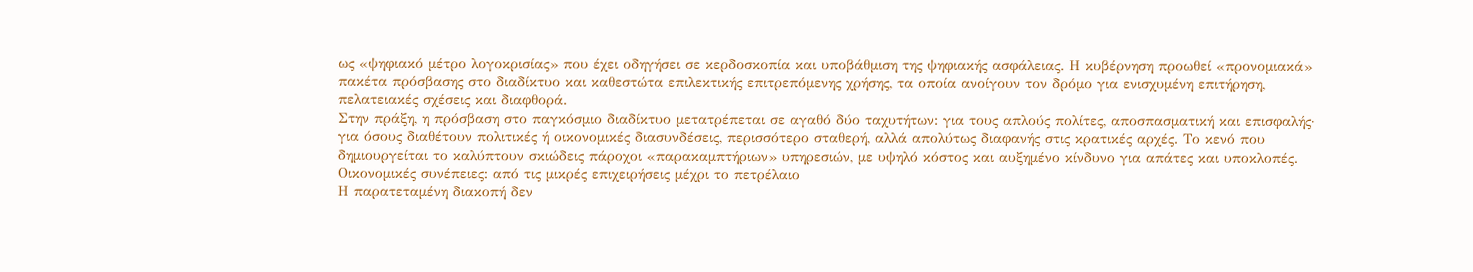ως «ψηφιακό μέτρο λογοκρισίας» που έχει οδηγήσει σε κερδοσκοπία και υποβάθμιση της ψηφιακής ασφάλειας. Η κυβέρνηση προωθεί «προνομιακά» πακέτα πρόσβασης στο διαδίκτυο και καθεστώτα επιλεκτικής επιτρεπόμενης χρήσης, τα οποία ανοίγουν τον δρόμο για ενισχυμένη επιτήρηση, πελατειακές σχέσεις και διαφθορά.
Στην πράξη, η πρόσβαση στο παγκόσμιο διαδίκτυο μετατρέπεται σε αγαθό δύο ταχυτήτων: για τους απλούς πολίτες, αποσπασματική και επισφαλής· για όσους διαθέτουν πολιτικές ή οικονομικές διασυνδέσεις, περισσότερο σταθερή, αλλά απολύτως διαφανής στις κρατικές αρχές. Το κενό που δημιουργείται το καλύπτουν σκιώδεις πάροχοι «παρακαμπτήριων» υπηρεσιών, με υψηλό κόστος και αυξημένο κίνδυνο για απάτες και υποκλοπές.
Οικονομικές συνέπειες: από τις μικρές επιχειρήσεις μέχρι το πετρέλαιο
Η παρατεταμένη διακοπή δεν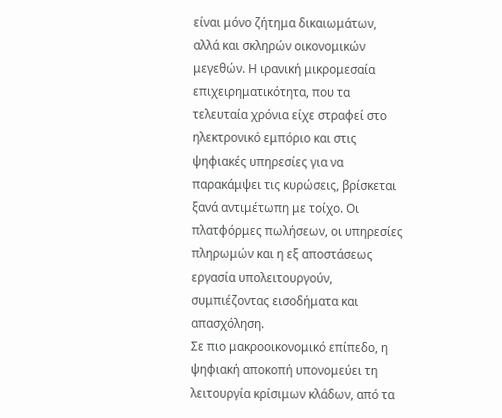είναι μόνο ζήτημα δικαιωμάτων, αλλά και σκληρών οικονομικών μεγεθών. Η ιρανική μικρομεσαία επιχειρηματικότητα, που τα τελευταία χρόνια είχε στραφεί στο ηλεκτρονικό εμπόριο και στις ψηφιακές υπηρεσίες για να παρακάμψει τις κυρώσεις, βρίσκεται ξανά αντιμέτωπη με τοίχο. Οι πλατφόρμες πωλήσεων, οι υπηρεσίες πληρωμών και η εξ αποστάσεως εργασία υπολειτουργούν, συμπιέζοντας εισοδήματα και απασχόληση.
Σε πιο μακροοικονομικό επίπεδο, η ψηφιακή αποκοπή υπονομεύει τη λειτουργία κρίσιμων κλάδων, από τα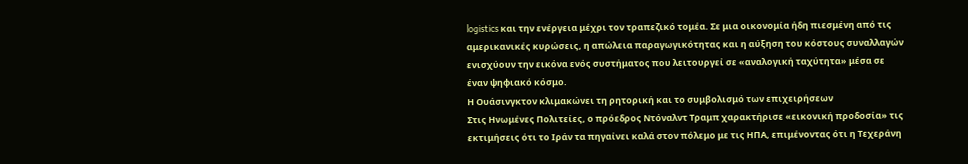logistics και την ενέργεια μέχρι τον τραπεζικό τομέα. Σε μια οικονομία ήδη πιεσμένη από τις αμερικανικές κυρώσεις, η απώλεια παραγωγικότητας και η αύξηση του κόστους συναλλαγών ενισχύουν την εικόνα ενός συστήματος που λειτουργεί σε «αναλογική ταχύτητα» μέσα σε έναν ψηφιακό κόσμο.
Η Ουάσινγκτον κλιμακώνει τη ρητορική και το συμβολισμό των επιχειρήσεων
Στις Ηνωμένες Πολιτείες, ο πρόεδρος Ντόναλντ Τραμπ χαρακτήρισε «εικονική προδοσία» τις εκτιμήσεις ότι το Ιράν τα πηγαίνει καλά στον πόλεμο με τις ΗΠΑ, επιμένοντας ότι η Τεχεράνη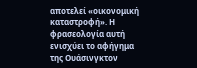αποτελεί «οικονομική καταστροφή». Η φρασεολογία αυτή ενισχύει το αφήγημα της Ουάσινγκτον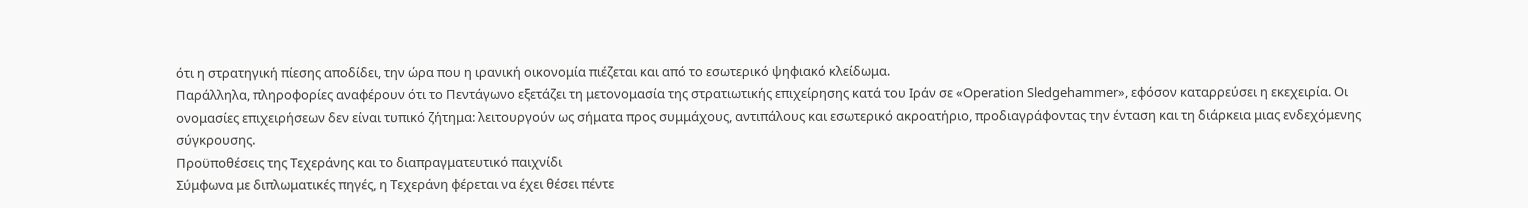ότι η στρατηγική πίεσης αποδίδει, την ώρα που η ιρανική οικονομία πιέζεται και από το εσωτερικό ψηφιακό κλείδωμα.
Παράλληλα, πληροφορίες αναφέρουν ότι το Πεντάγωνο εξετάζει τη μετονομασία της στρατιωτικής επιχείρησης κατά του Ιράν σε «Operation Sledgehammer», εφόσον καταρρεύσει η εκεχειρία. Οι ονομασίες επιχειρήσεων δεν είναι τυπικό ζήτημα: λειτουργούν ως σήματα προς συμμάχους, αντιπάλους και εσωτερικό ακροατήριο, προδιαγράφοντας την ένταση και τη διάρκεια μιας ενδεχόμενης σύγκρουσης.
Προϋποθέσεις της Τεχεράνης και το διαπραγματευτικό παιχνίδι
Σύμφωνα με διπλωματικές πηγές, η Τεχεράνη φέρεται να έχει θέσει πέντε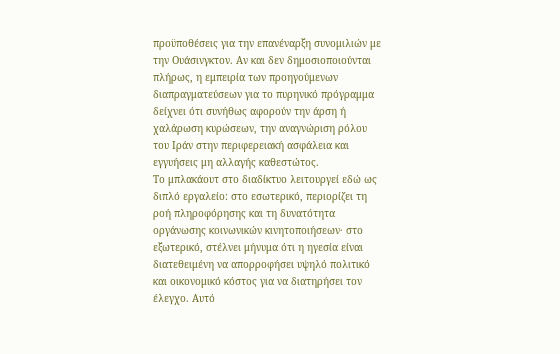προϋποθέσεις για την επανέναρξη συνομιλιών με την Ουάσινγκτον. Αν και δεν δημοσιοποιούνται πλήρως, η εμπειρία των προηγούμενων διαπραγματεύσεων για το πυρηνικό πρόγραμμα δείχνει ότι συνήθως αφορούν την άρση ή χαλάρωση κυρώσεων, την αναγνώριση ρόλου του Ιράν στην περιφερειακή ασφάλεια και εγγυήσεις μη αλλαγής καθεστώτος.
Το μπλακάουτ στο διαδίκτυο λειτουργεί εδώ ως διπλό εργαλείο: στο εσωτερικό, περιορίζει τη ροή πληροφόρησης και τη δυνατότητα οργάνωσης κοινωνικών κινητοποιήσεων· στο εξωτερικό, στέλνει μήνυμα ότι η ηγεσία είναι διατεθειμένη να απορροφήσει υψηλό πολιτικό και οικονομικό κόστος για να διατηρήσει τον έλεγχο. Αυτό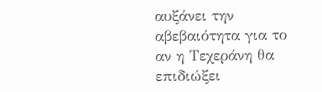αυξάνει την αβεβαιότητα για το αν η Τεχεράνη θα επιδιώξει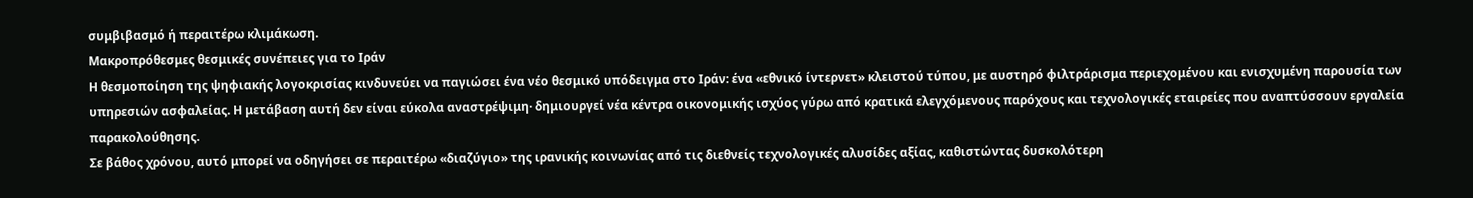συμβιβασμό ή περαιτέρω κλιμάκωση.
Μακροπρόθεσμες θεσμικές συνέπειες για το Ιράν
Η θεσμοποίηση της ψηφιακής λογοκρισίας κινδυνεύει να παγιώσει ένα νέο θεσμικό υπόδειγμα στο Ιράν: ένα «εθνικό ίντερνετ» κλειστού τύπου, με αυστηρό φιλτράρισμα περιεχομένου και ενισχυμένη παρουσία των υπηρεσιών ασφαλείας. Η μετάβαση αυτή δεν είναι εύκολα αναστρέψιμη· δημιουργεί νέα κέντρα οικονομικής ισχύος γύρω από κρατικά ελεγχόμενους παρόχους και τεχνολογικές εταιρείες που αναπτύσσουν εργαλεία παρακολούθησης.
Σε βάθος χρόνου, αυτό μπορεί να οδηγήσει σε περαιτέρω «διαζύγιο» της ιρανικής κοινωνίας από τις διεθνείς τεχνολογικές αλυσίδες αξίας, καθιστώντας δυσκολότερη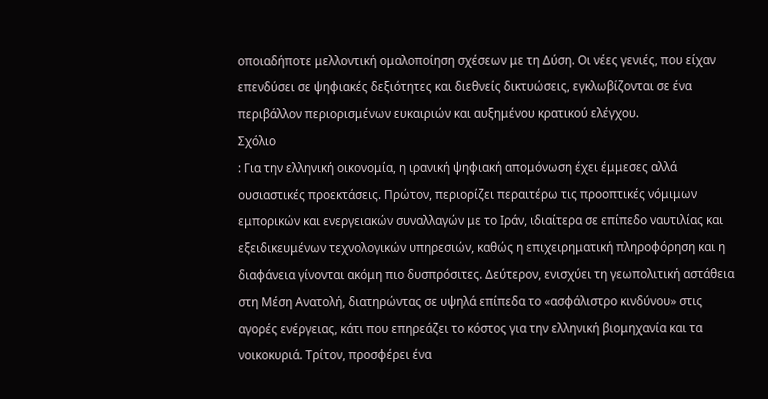οποιαδήποτε μελλοντική ομαλοποίηση σχέσεων με τη Δύση. Οι νέες γενιές, που είχαν επενδύσει σε ψηφιακές δεξιότητες και διεθνείς δικτυώσεις, εγκλωβίζονται σε ένα περιβάλλον περιορισμένων ευκαιριών και αυξημένου κρατικού ελέγχου.
Σχόλιο
: Για την ελληνική οικονομία, η ιρανική ψηφιακή απομόνωση έχει έμμεσες αλλά ουσιαστικές προεκτάσεις. Πρώτον, περιορίζει περαιτέρω τις προοπτικές νόμιμων εμπορικών και ενεργειακών συναλλαγών με το Ιράν, ιδιαίτερα σε επίπεδο ναυτιλίας και εξειδικευμένων τεχνολογικών υπηρεσιών, καθώς η επιχειρηματική πληροφόρηση και η διαφάνεια γίνονται ακόμη πιο δυσπρόσιτες. Δεύτερον, ενισχύει τη γεωπολιτική αστάθεια στη Μέση Ανατολή, διατηρώντας σε υψηλά επίπεδα το «ασφάλιστρο κινδύνου» στις αγορές ενέργειας, κάτι που επηρεάζει το κόστος για την ελληνική βιομηχανία και τα νοικοκυριά. Τρίτον, προσφέρει ένα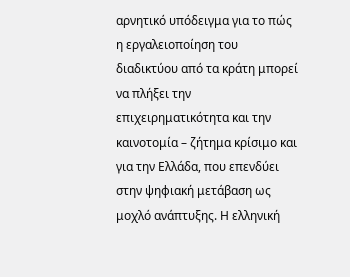αρνητικό υπόδειγμα για το πώς η εργαλειοποίηση του διαδικτύου από τα κράτη μπορεί να πλήξει την επιχειρηματικότητα και την καινοτομία – ζήτημα κρίσιμο και για την Ελλάδα, που επενδύει στην ψηφιακή μετάβαση ως μοχλό ανάπτυξης. Η ελληνική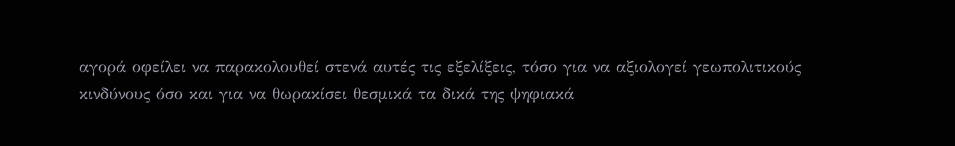αγορά οφείλει να παρακολουθεί στενά αυτές τις εξελίξεις, τόσο για να αξιολογεί γεωπολιτικούς κινδύνους όσο και για να θωρακίσει θεσμικά τα δικά της ψηφιακά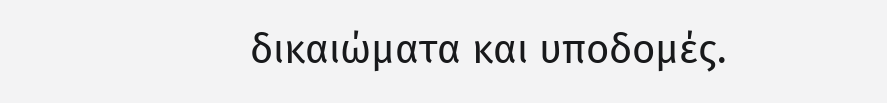δικαιώματα και υποδομές.